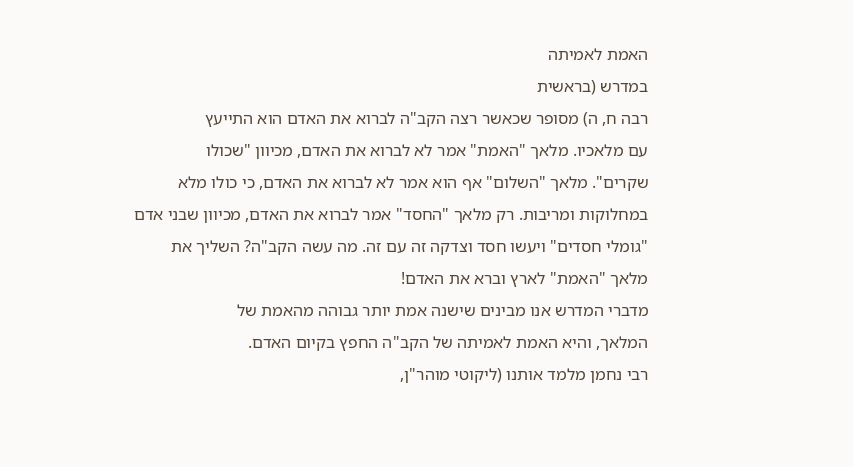האמת לאמיתה
במדרש (בראשית
רבה ח, ה) מסופר שכאשר רצה הקב"ה לברוא את האדם הוא התייעץ
עם מלאכיו. מלאך "האמת" אמר לא לברוא את האדם, מכיוון "שכולו
שקרים". מלאך "השלום" אף הוא אמר לא לברוא את האדם, כי כולו מלא
במחלוקות ומריבות. רק מלאך "החסד" אמר לברוא את האדם, מכיוון שבני אדם
"גומלי חסדים" ויעשו חסד וצדקה זה עם זה. מה עשה הקב"ה? השליך את
מלאך "האמת" לארץ וברא את האדם!
מדברי המדרש אנו מבינים שישנה אמת יותר גבוהה מהאמת של
המלאך, והיא האמת לאמיתה של הקב"ה החפץ בקיום האדם.
רבי נחמן מלמד אותנו (ליקוטי מוהר"ן,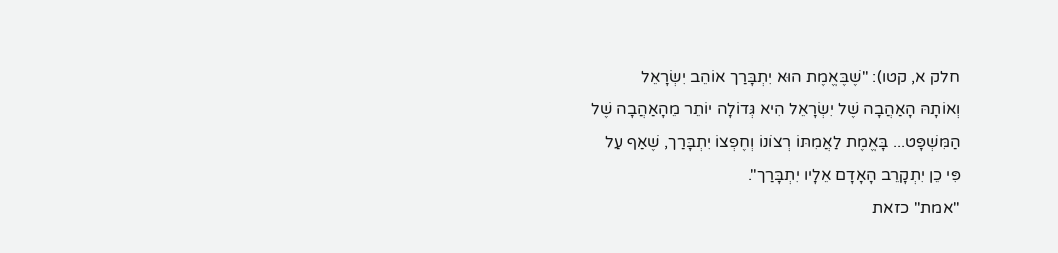חלק א, קטו): "שֶׁבֶּאֱמֶת הוּא יִתְבָּרַך אוֹהֵב יִשְׂרָאֵל
וְאוֹתָהּ הָאַהֲבָה שֶׁל יִשְׂרָאֵל הִיא גְּדוֹלָה יוֹתֵר מֵהָאַהֲבָה שֶׁל
הַמִּשְׁפָּט... בָּאֱמֶת לַאֲמִתּוֹ רְצוֹנוֹ וְחֶפְצוֹ יִתְבָּרַך, שֶׁאַף עַל
פִּי כֵן יִתְקָרֵב הָאָדָם אֵלָיו יִתְבָּרַך".
"אמת" כזאת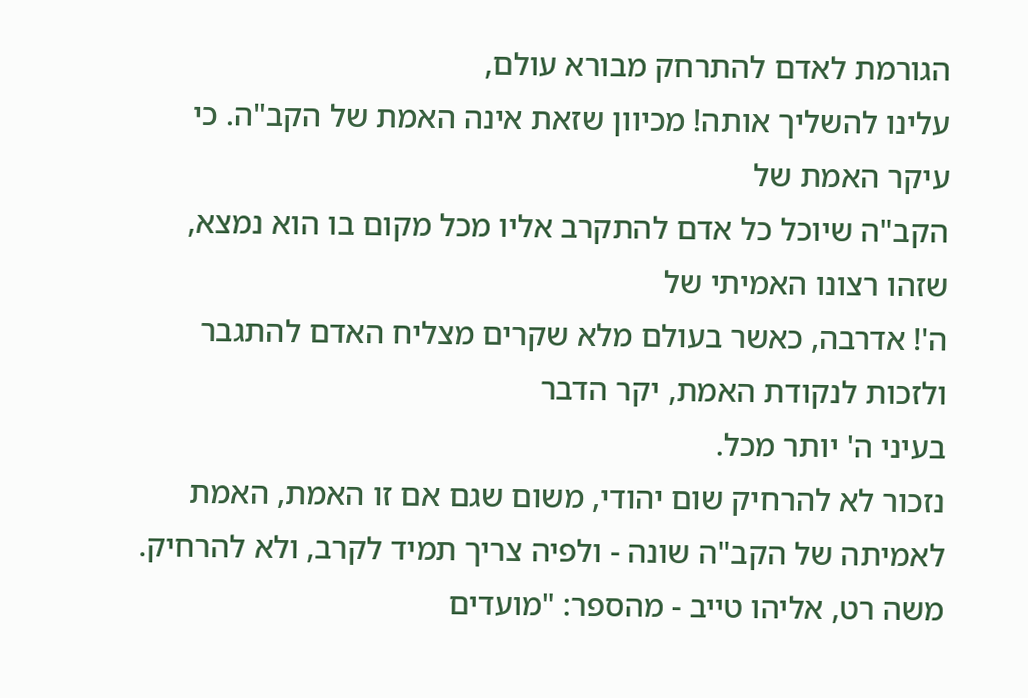הגורמת לאדם להתרחק מבורא עולם,
עלינו להשליך אותה! מכיוון שזאת אינה האמת של הקב"ה. כי עיקר האמת של
הקב"ה שיוכל כל אדם להתקרב אליו מכל מקום בו הוא נמצא, שזהו רצונו האמיתי של
ה'! אדרבה, כאשר בעולם מלא שקרים מצליח האדם להתגבר ולזכות לנקודת האמת, יקר הדבר
בעיני ה' יותר מכל.
נזכור לא להרחיק שום יהודי, משום שגם אם זו האמת, האמת
לאמיתה של הקב"ה שונה - ולפיה צריך תמיד לקרב, ולא להרחיק.
משה רט, אליהו טייב - מהספר: "מועדים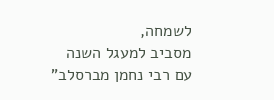לשמחה,
מסביב למעגל השנה עם רבי נחמן מברסלב"